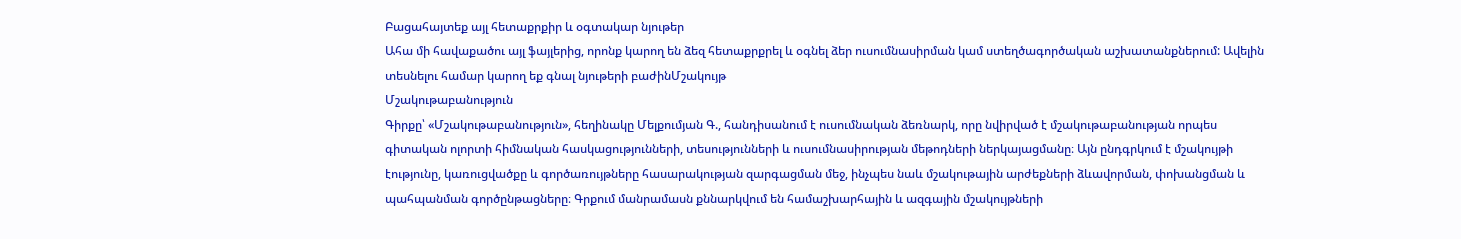Բացահայտեք այլ հետաքրքիր և օգտակար նյութեր
Ահա մի հավաքածու այլ ֆայլերից, որոնք կարող են ձեզ հետաքրքրել և օգնել ձեր ուսումնասիրման կամ ստեղծագործական աշխատանքներում: Ավելին տեսնելու համար կարող եք գնալ նյութերի բաժինՄշակույթ
Մշակութաբանություն
Գիրքը՝ «Մշակութաբանություն», հեղինակը Մելքումյան Գ., հանդիսանում է ուսումնական ձեռնարկ, որը նվիրված է մշակութաբանության որպես գիտական ոլորտի հիմնական հասկացությունների, տեսությունների և ուսումնասիրության մեթոդների ներկայացմանը։ Այն ընդգրկում է մշակույթի էությունը, կառուցվածքը և գործառույթները հասարակության զարգացման մեջ, ինչպես նաև մշակութային արժեքների ձևավորման, փոխանցման և պահպանման գործընթացները։ Գրքում մանրամասն քննարկվում են համաշխարհային և ազգային մշակույթների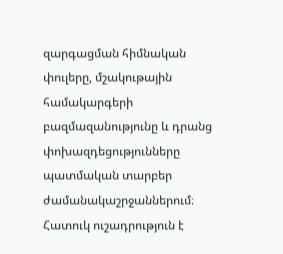զարգացման հիմնական փուլերը, մշակութային համակարգերի բազմազանությունը և դրանց փոխազդեցությունները պատմական տարբեր ժամանակաշրջաններում։ Հատուկ ուշադրություն է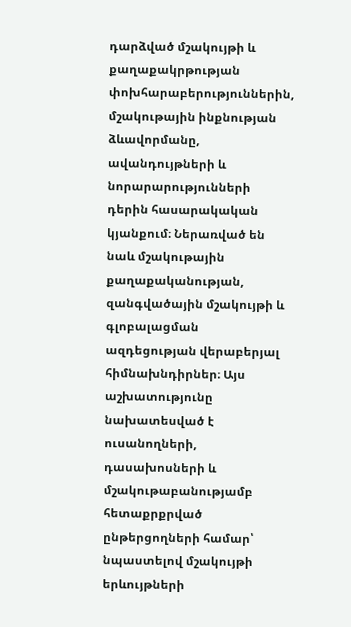դարձված մշակույթի և քաղաքակրթության փոխհարաբերություններին, մշակութային ինքնության ձևավորմանը, ավանդույթների և նորարարությունների դերին հասարակական կյանքում։ Ներառված են նաև մշակութային քաղաքականության, զանգվածային մշակույթի և գլոբալացման ազդեցության վերաբերյալ հիմնախնդիրներ։ Այս աշխատությունը նախատեսված է ուսանողների, դասախոսների և մշակութաբանությամբ հետաքրքրված ընթերցողների համար՝ նպաստելով մշակույթի երևույթների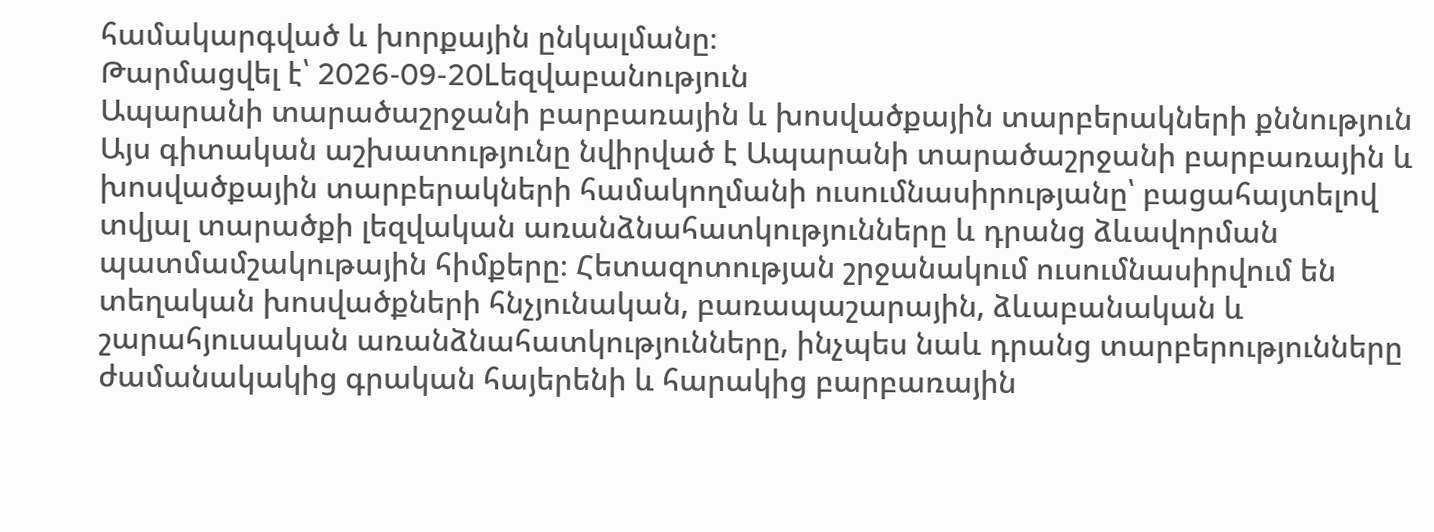համակարգված և խորքային ընկալմանը։
Թարմացվել է՝ 2026-09-20Lեզվաբանություն
Ապարանի տարածաշրջանի բարբառային և խոսվածքային տարբերակների քննություն
Այս գիտական աշխատությունը նվիրված է Ապարանի տարածաշրջանի բարբառային և խոսվածքային տարբերակների համակողմանի ուսումնասիրությանը՝ բացահայտելով տվյալ տարածքի լեզվական առանձնահատկությունները և դրանց ձևավորման պատմամշակութային հիմքերը։ Հետազոտության շրջանակում ուսումնասիրվում են տեղական խոսվածքների հնչյունական, բառապաշարային, ձևաբանական և շարահյուսական առանձնահատկությունները, ինչպես նաև դրանց տարբերությունները ժամանակակից գրական հայերենի և հարակից բարբառային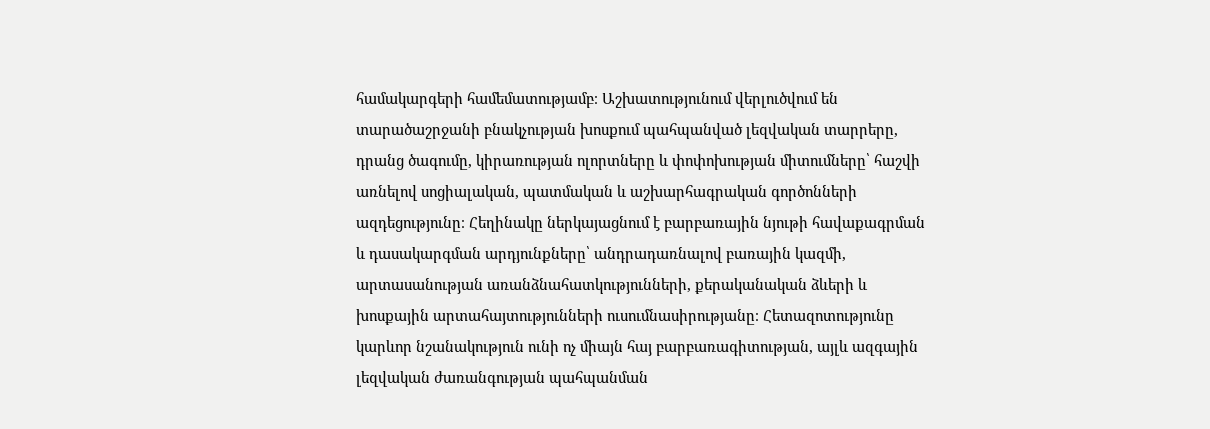համակարգերի համեմատությամբ։ Աշխատությունում վերլուծվում են տարածաշրջանի բնակչության խոսքում պահպանված լեզվական տարրերը, դրանց ծագումը, կիրառության ոլորտները և փոփոխության միտումները՝ հաշվի առնելով սոցիալական, պատմական և աշխարհագրական գործոնների ազդեցությունը։ Հեղինակը ներկայացնում է բարբառային նյութի հավաքագրման և դասակարգման արդյունքները՝ անդրադառնալով բառային կազմի, արտասանության առանձնահատկությունների, քերականական ձևերի և խոսքային արտահայտությունների ուսումնասիրությանը։ Հետազոտությունը կարևոր նշանակություն ունի ոչ միայն հայ բարբառագիտության, այլև ազգային լեզվական ժառանգության պահպանման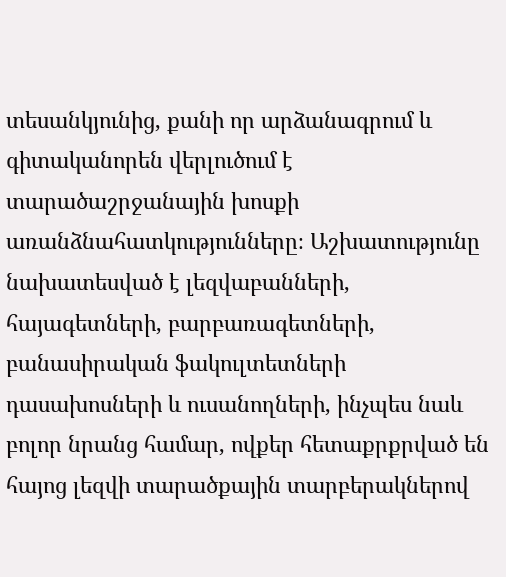տեսանկյունից, քանի որ արձանագրում և գիտականորեն վերլուծում է տարածաշրջանային խոսքի առանձնահատկությունները։ Աշխատությունը նախատեսված է լեզվաբանների, հայագետների, բարբառագետների, բանասիրական ֆակուլտետների դասախոսների և ուսանողների, ինչպես նաև բոլոր նրանց համար, ովքեր հետաքրքրված են հայոց լեզվի տարածքային տարբերակներով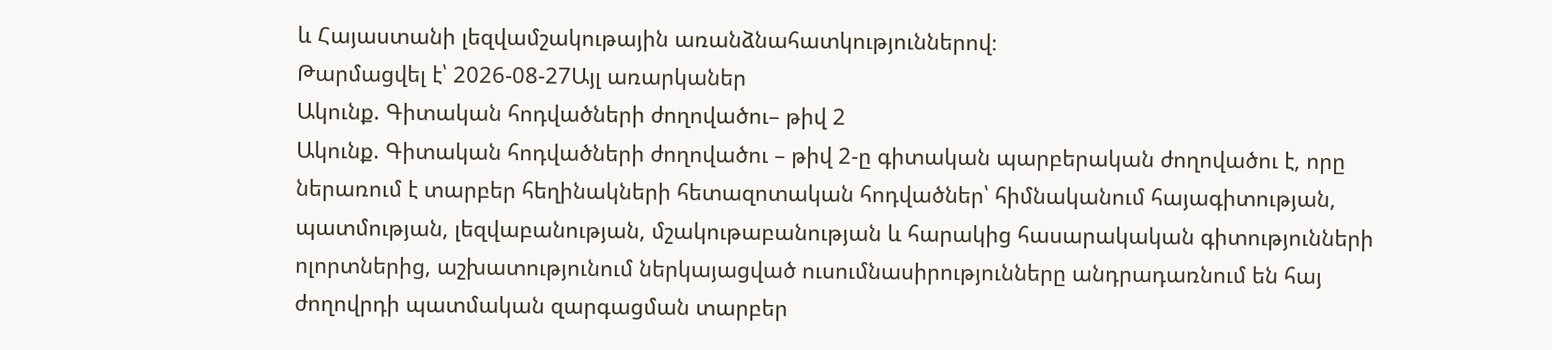և Հայաստանի լեզվամշակութային առանձնահատկություններով։
Թարմացվել է՝ 2026-08-27Այլ առարկաներ
Ակունք. Գիտական հոդվածների ժողովածու– թիվ 2
Ակունք. Գիտական հոդվածների ժողովածու – թիվ 2-ը գիտական պարբերական ժողովածու է, որը ներառում է տարբեր հեղինակների հետազոտական հոդվածներ՝ հիմնականում հայագիտության, պատմության, լեզվաբանության, մշակութաբանության և հարակից հասարակական գիտությունների ոլորտներից, աշխատությունում ներկայացված ուսումնասիրությունները անդրադառնում են հայ ժողովրդի պատմական զարգացման տարբեր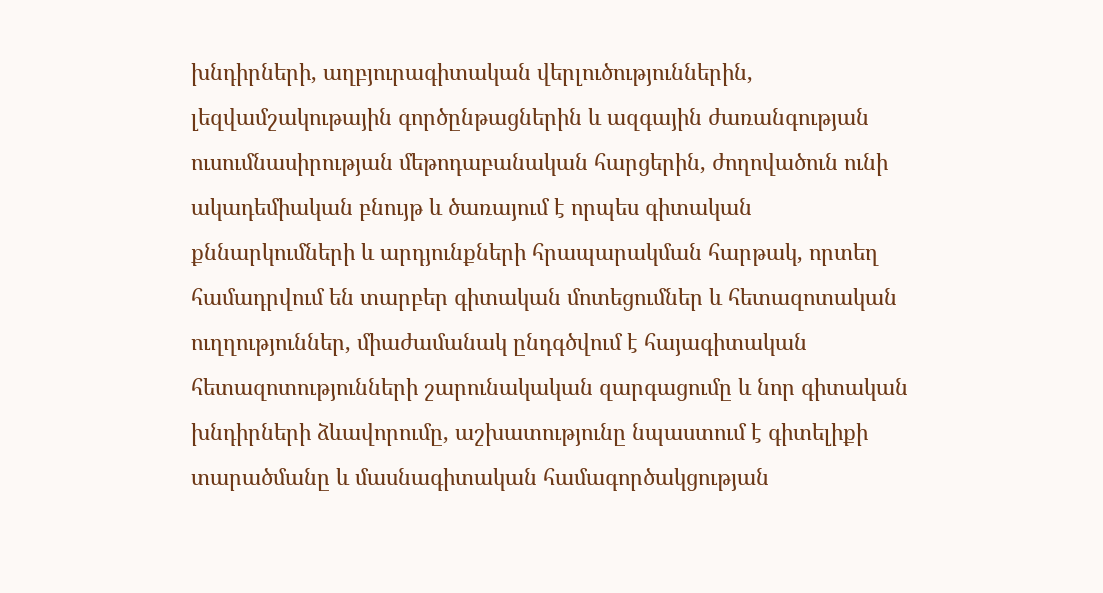խնդիրների, աղբյուրագիտական վերլուծություններին, լեզվամշակութային գործընթացներին և ազգային ժառանգության ուսումնասիրության մեթոդաբանական հարցերին, ժողովածուն ունի ակադեմիական բնույթ և ծառայում է որպես գիտական քննարկումների և արդյունքների հրապարակման հարթակ, որտեղ համադրվում են տարբեր գիտական մոտեցումներ և հետազոտական ուղղություններ, միաժամանակ ընդգծվում է հայագիտական հետազոտությունների շարունակական զարգացումը և նոր գիտական խնդիրների ձևավորումը, աշխատությունը նպաստում է գիտելիքի տարածմանը և մասնագիտական համագործակցության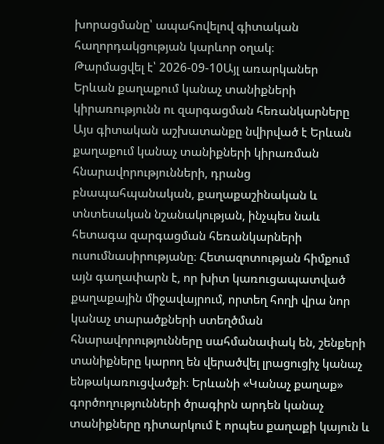խորացմանը՝ ապահովելով գիտական հաղորդակցության կարևոր օղակ։
Թարմացվել է՝ 2026-09-10Այլ առարկաներ
Երևան քաղաքում կանաչ տանիքների կիրառությունն ու զարգացման հեռանկարները
Այս գիտական աշխատանքը նվիրված է Երևան քաղաքում կանաչ տանիքների կիրառման հնարավորությունների, դրանց բնապահպանական, քաղաքաշինական և տնտեսական նշանակության, ինչպես նաև հետագա զարգացման հեռանկարների ուսումնասիրությանը։ Հետազոտության հիմքում այն գաղափարն է, որ խիտ կառուցապատված քաղաքային միջավայրում, որտեղ հողի վրա նոր կանաչ տարածքների ստեղծման հնարավորությունները սահմանափակ են, շենքերի տանիքները կարող են վերածվել լրացուցիչ կանաչ ենթակառուցվածքի։ Երևանի «Կանաչ քաղաք» գործողությունների ծրագիրն արդեն կանաչ տանիքները դիտարկում է որպես քաղաքի կայուն և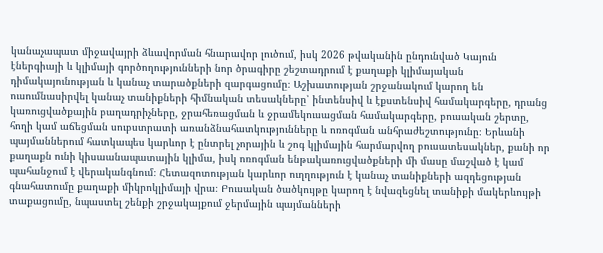կանաչապատ միջավայրի ձևավորման հնարավոր լուծում, իսկ 2026 թվականին ընդունված Կայուն էներգիայի և կլիմայի գործողությունների նոր ծրագիրը շեշտադրում է քաղաքի կլիմայական դիմակայունության և կանաչ տարածքների զարգացումը։ Աշխատության շրջանակում կարող են ուսումնասիրվել կանաչ տանիքների հիմնական տեսակները՝ ինտենսիվ և էքստենսիվ համակարգերը, դրանց կառուցվածքային բաղադրիչները, ջրահեռացման և ջրամեկուսացման համակարգերը, բուսական շերտը, հողի կամ աճեցման սուբստրատի առանձնահատկությունները և ոռոգման անհրաժեշտությունը։ Երևանի պայմաններում հատկապես կարևոր է ընտրել չորային և շոգ կլիմային հարմարվող բուսատեսակներ, քանի որ քաղաքն ունի կիսաանապատային կլիմա, իսկ ոռոգման ենթակառուցվածքների մի մասը մաշված է կամ պահանջում է վերականգնում։ Հետազոտության կարևոր ուղղություն է կանաչ տանիքների ազդեցության գնահատումը քաղաքի միկրոկլիմայի վրա։ Բուսական ծածկույթը կարող է նվազեցնել տանիքի մակերևույթի տաքացումը, նպաստել շենքի շրջակայքում ջերմային պայմանների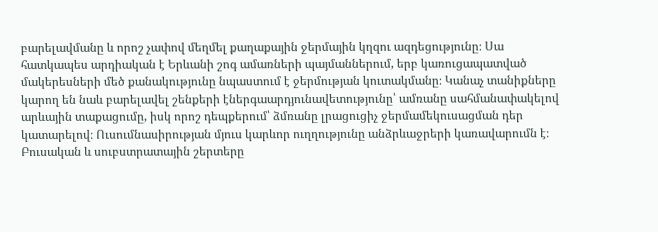բարելավմանը և որոշ չափով մեղմել քաղաքային ջերմային կղզու ազդեցությունը։ Սա հատկապես արդիական է Երևանի շոգ ամառների պայմաններում, երբ կառուցապատված մակերեսների մեծ քանակությունը նպաստում է ջերմության կուտակմանը։ Կանաչ տանիքները կարող են նաև բարելավել շենքերի էներգաարդյունավետությունը՝ ամռանը սահմանափակելով արևային տաքացումը, իսկ որոշ դեպքերում՝ ձմռանը լրացուցիչ ջերմամեկուսացման դեր կատարելով։ Ուսումնասիրության մյուս կարևոր ուղղությունը անձրևաջրերի կառավարումն է։ Բուսական և սուբստրատային շերտերը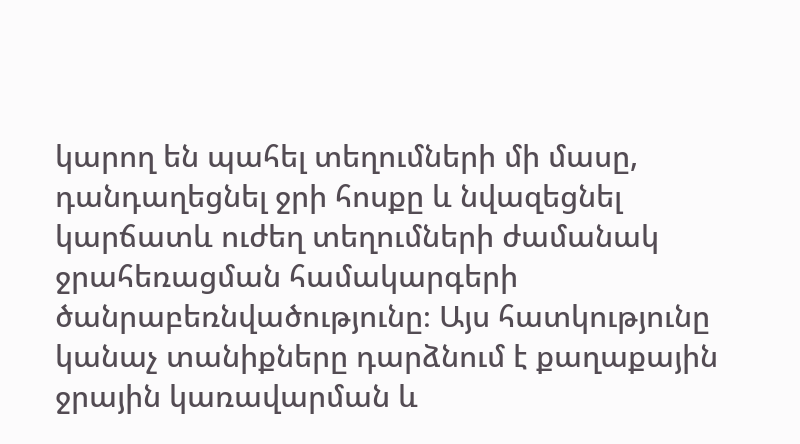կարող են պահել տեղումների մի մասը, դանդաղեցնել ջրի հոսքը և նվազեցնել կարճատև ուժեղ տեղումների ժամանակ ջրահեռացման համակարգերի ծանրաբեռնվածությունը։ Այս հատկությունը կանաչ տանիքները դարձնում է քաղաքային ջրային կառավարման և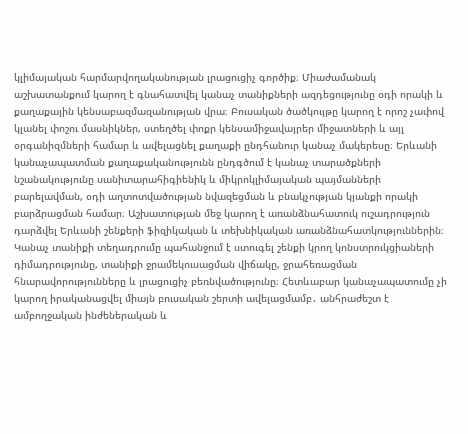կլիմայական հարմարվողականության լրացուցիչ գործիք։ Միաժամանակ աշխատանքում կարող է գնահատվել կանաչ տանիքների ազդեցությունը օդի որակի և քաղաքային կենսաբազմազանության վրա։ Բուսական ծածկույթը կարող է որոշ չափով կլանել փոշու մասնիկներ, ստեղծել փոքր կենսամիջավայրեր միջատների և այլ օրգանիզմների համար և ավելացնել քաղաքի ընդհանուր կանաչ մակերեսը։ Երևանի կանաչապատման քաղաքականությունն ընդգծում է կանաչ տարածքների նշանակությունը սանիտարահիգիենիկ և միկրոկլիմայական պայմանների բարելավման, օդի աղտոտվածության նվազեցման և բնակչության կյանքի որակի բարձրացման համար։ Աշխատության մեջ կարող է առանձնահատուկ ուշադրություն դարձվել Երևանի շենքերի ֆիզիկական և տեխնիկական առանձնահատկություններին։ Կանաչ տանիքի տեղադրումը պահանջում է ստուգել շենքի կրող կոնստրուկցիաների դիմադրությունը, տանիքի ջրամեկուսացման վիճակը, ջրահեռացման հնարավորությունները և լրացուցիչ բեռնվածությունը։ Հետևաբար կանաչապատումը չի կարող իրականացվել միայն բուսական շերտի ավելացմամբ․ անհրաժեշտ է ամբողջական ինժեներական և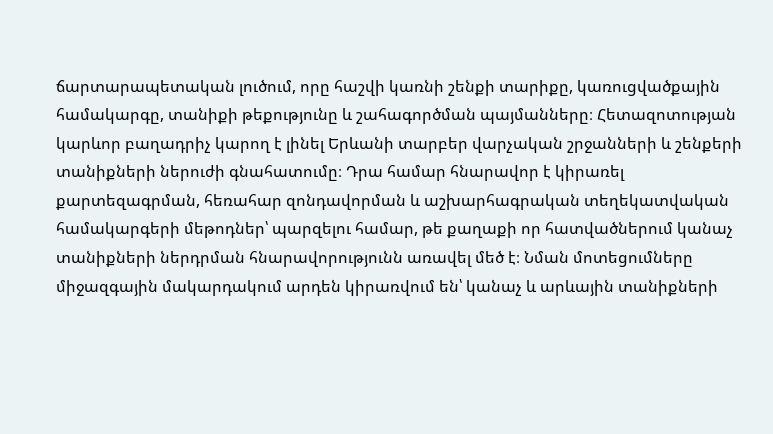ճարտարապետական լուծում, որը հաշվի կառնի շենքի տարիքը, կառուցվածքային համակարգը, տանիքի թեքությունը և շահագործման պայմանները։ Հետազոտության կարևոր բաղադրիչ կարող է լինել Երևանի տարբեր վարչական շրջանների և շենքերի տանիքների ներուժի գնահատումը։ Դրա համար հնարավոր է կիրառել քարտեզագրման, հեռահար զոնդավորման և աշխարհագրական տեղեկատվական համակարգերի մեթոդներ՝ պարզելու համար, թե քաղաքի որ հատվածներում կանաչ տանիքների ներդրման հնարավորությունն առավել մեծ է։ Նման մոտեցումները միջազգային մակարդակում արդեն կիրառվում են՝ կանաչ և արևային տանիքների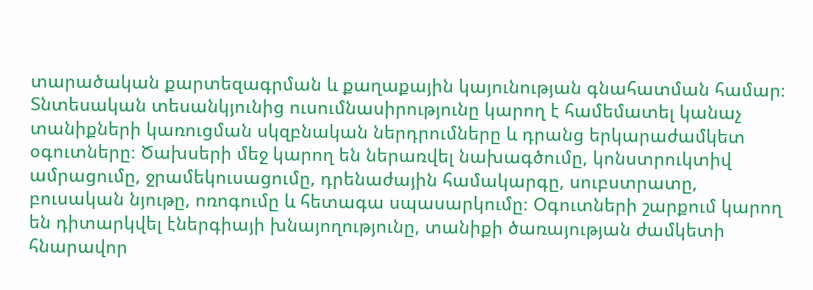տարածական քարտեզագրման և քաղաքային կայունության գնահատման համար։ Տնտեսական տեսանկյունից ուսումնասիրությունը կարող է համեմատել կանաչ տանիքների կառուցման սկզբնական ներդրումները և դրանց երկարաժամկետ օգուտները։ Ծախսերի մեջ կարող են ներառվել նախագծումը, կոնստրուկտիվ ամրացումը, ջրամեկուսացումը, դրենաժային համակարգը, սուբստրատը, բուսական նյութը, ոռոգումը և հետագա սպասարկումը։ Օգուտների շարքում կարող են դիտարկվել էներգիայի խնայողությունը, տանիքի ծառայության ժամկետի հնարավոր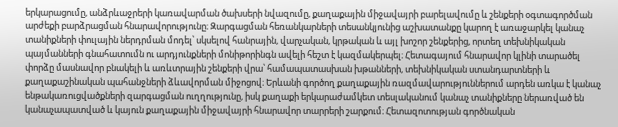երկարացումը, անձրևաջրերի կառավարման ծախսերի նվազումը, քաղաքային միջավայրի բարելավումը և շենքերի օգտագործման արժեքի բարձրացման հնարավորությունը։ Զարգացման հեռանկարների տեսանկյունից աշխատանքը կարող է առաջարկել կանաչ տանիքների փուլային ներդրման մոդել՝ սկսելով հանրային, վարչական, կրթական և այլ խոշոր շենքերից, որտեղ տեխնիկական պայմանների գնահատումն ու արդյունքների մոնիթորինգն ավելի հեշտ է կազմակերպել։ Հետագայում հնարավոր կլինի տարածել փորձը մասնավոր բնակելի և առևտրային շենքերի վրա՝ համապատասխան խթանների, տեխնիկական ստանդարտների և քաղաքաշինական պահանջների ձևավորման միջոցով։ Երևանի գործող քաղաքային ռազմավարություններում արդեն առկա է կանաչ ենթակառուցվածքների զարգացման ուղղությունը, իսկ քաղաքի երկարաժամկետ տեսլականում կանաչ տանիքները ներառված են կանաչապատված և կայուն քաղաքային միջավայրի հնարավոր տարրերի շարքում։ Հետազոտության գործնական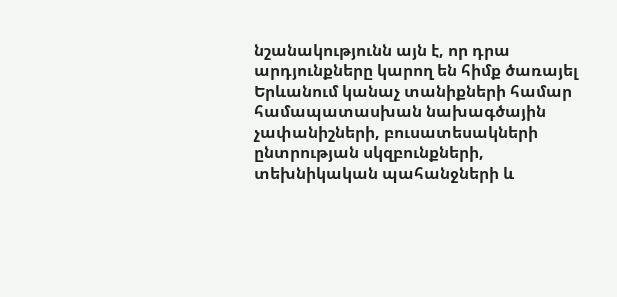նշանակությունն այն է, որ դրա արդյունքները կարող են հիմք ծառայել Երևանում կանաչ տանիքների համար համապատասխան նախագծային չափանիշների, բուսատեսակների ընտրության սկզբունքների, տեխնիկական պահանջների և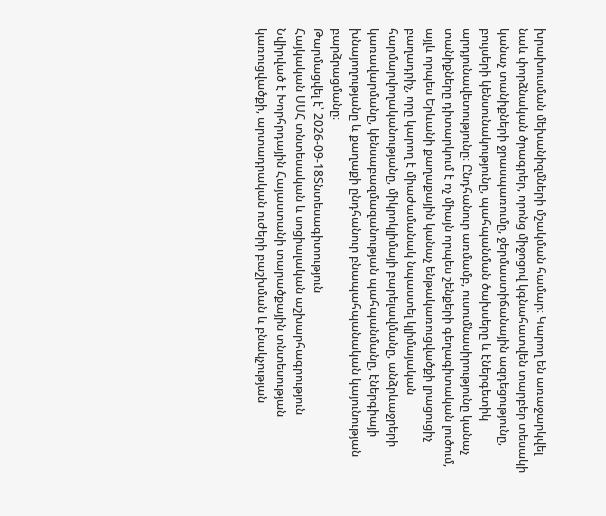խրախուսման մեխանիզմների մշակման համար։ Կարող են առաջարկվել նաև փորձնական ծրագրեր, որոնց միջոցով կգնահատվեն տարբեր տեսակի կանաչ տանիքների ջրասպառումը, ջերմաստիճանային ազդեցությունը, բույսերի կենսունակությունը, պահպանման ծախսերը և էներգետիկ արդյունավետությունը։ Ընդհանուր առմամբ, ուսումնասիրությունը կանաչ տանիքները դիտարկում է ոչ միայն որպես շենքերի գեղագիտական լուծում, այլև որպես Երևանի քաղաքային կանաչ ենթակառուցվածքի լրացուցիչ բաղադրիչ, որը կարող է միաժամանակ նպաստել կլիմայական հարմարվողականությանը, միկրոկլիմայի բարելավմանը, անձրևաջրերի կառավարմանը, կենսաբազմազանության պահպանմանը, էներգիայի խնայողությանը և քաղաքի ընդհանուր բնապահպանական կայունության բարձրացմանը։
Թարմացվել է՝ 2026-09-18Տնտեսագիտություն
Հայկական ՍՍՀ տնտեսական և սոցիալական աշխարհագրություն
Նվիրված է Խորհրդային Հայաստանի տարածքային տնտեսության կառուցվածքի, արտադրական ուժերի բաշխման և բնակչության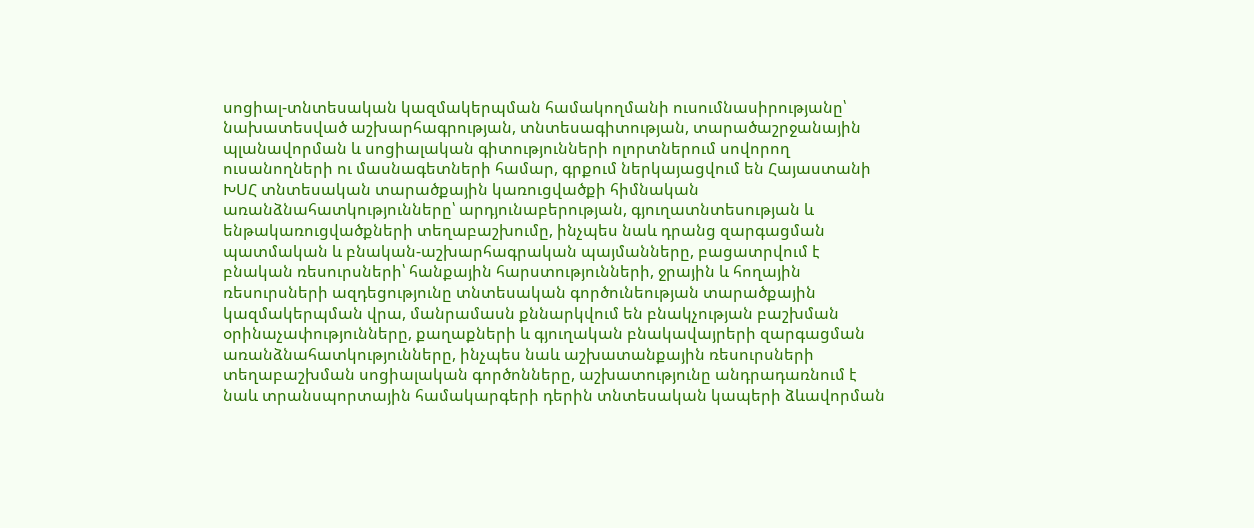սոցիալ-տնտեսական կազմակերպման համակողմանի ուսումնասիրությանը՝ նախատեսված աշխարհագրության, տնտեսագիտության, տարածաշրջանային պլանավորման և սոցիալական գիտությունների ոլորտներում սովորող ուսանողների ու մասնագետների համար, գրքում ներկայացվում են Հայաստանի ԽՍՀ տնտեսական տարածքային կառուցվածքի հիմնական առանձնահատկությունները՝ արդյունաբերության, գյուղատնտեսության և ենթակառուցվածքների տեղաբաշխումը, ինչպես նաև դրանց զարգացման պատմական և բնական-աշխարհագրական պայմանները, բացատրվում է բնական ռեսուրսների՝ հանքային հարստությունների, ջրային և հողային ռեսուրսների ազդեցությունը տնտեսական գործունեության տարածքային կազմակերպման վրա, մանրամասն քննարկվում են բնակչության բաշխման օրինաչափությունները, քաղաքների և գյուղական բնակավայրերի զարգացման առանձնահատկությունները, ինչպես նաև աշխատանքային ռեսուրսների տեղաբաշխման սոցիալական գործոնները, աշխատությունը անդրադառնում է նաև տրանսպորտային համակարգերի դերին տնտեսական կապերի ձևավորման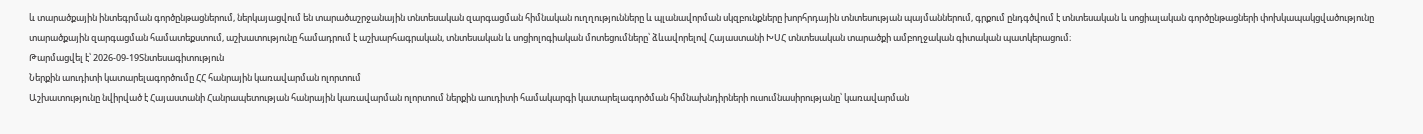և տարածքային ինտեգրման գործընթացներում, ներկայացվում են տարածաշրջանային տնտեսական զարգացման հիմնական ուղղությունները և պլանավորման սկզբունքները խորհրդային տնտեսության պայմաններում, գրքում ընդգծվում է տնտեսական և սոցիալական գործընթացների փոխկապակցվածությունը տարածքային զարգացման համատեքստում, աշխատությունը համադրում է աշխարհագրական, տնտեսական և սոցիոլոգիական մոտեցումները՝ ձևավորելով Հայաստանի ԽՍՀ տնտեսական տարածքի ամբողջական գիտական պատկերացում։
Թարմացվել է՝ 2026-09-19Տնտեսագիտություն
Ներքին աուդիտի կատարելագործումը ՀՀ հանրային կառավարման ոլորտում
Աշխատությունը նվիրված է Հայաստանի Հանրապետության հանրային կառավարման ոլորտում ներքին աուդիտի համակարգի կատարելագործման հիմնախնդիրների ուսումնասիրությանը՝ կառավարման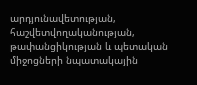արդյունավետության, հաշվետվողականության, թափանցիկության և պետական միջոցների նպատակային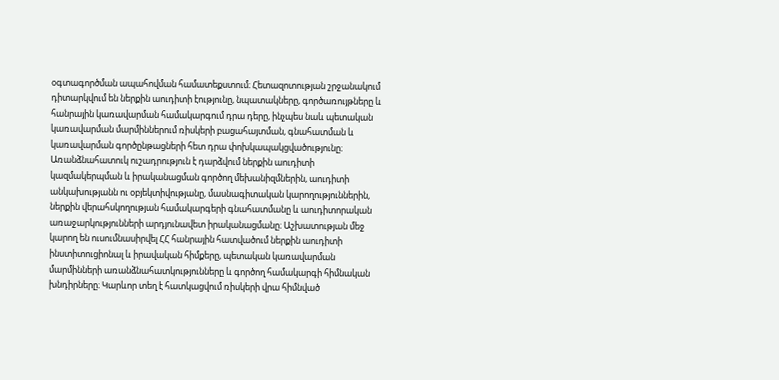օգտագործման ապահովման համատեքստում։ Հետազոտության շրջանակում դիտարկվում են ներքին աուդիտի էությունը, նպատակները, գործառույթները և հանրային կառավարման համակարգում դրա դերը, ինչպես նաև պետական կառավարման մարմիններում ռիսկերի բացահայտման, գնահատման և կառավարման գործընթացների հետ դրա փոխկապակցվածությունը։ Առանձնահատուկ ուշադրություն է դարձվում ներքին աուդիտի կազմակերպման և իրականացման գործող մեխանիզմներին, աուդիտի անկախությանն ու օբյեկտիվությանը, մասնագիտական կարողություններին, ներքին վերահսկողության համակարգերի գնահատմանը և աուդիտորական առաջարկությունների արդյունավետ իրականացմանը։ Աշխատության մեջ կարող են ուսումնասիրվել ՀՀ հանրային հատվածում ներքին աուդիտի ինստիտուցիոնալ և իրավական հիմքերը, պետական կառավարման մարմինների առանձնահատկությունները և գործող համակարգի հիմնական խնդիրները։ Կարևոր տեղ է հատկացվում ռիսկերի վրա հիմնված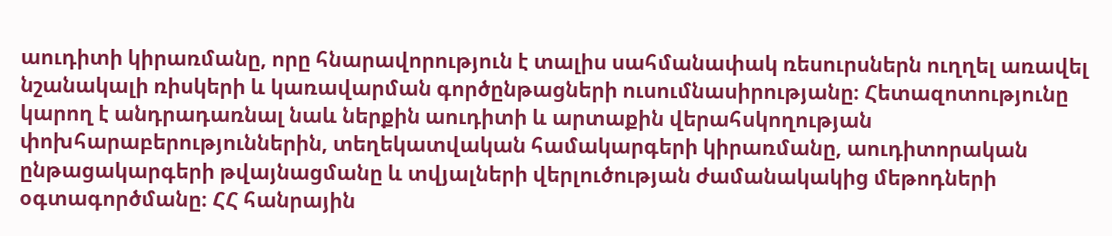աուդիտի կիրառմանը, որը հնարավորություն է տալիս սահմանափակ ռեսուրսներն ուղղել առավել նշանակալի ռիսկերի և կառավարման գործընթացների ուսումնասիրությանը։ Հետազոտությունը կարող է անդրադառնալ նաև ներքին աուդիտի և արտաքին վերահսկողության փոխհարաբերություններին, տեղեկատվական համակարգերի կիրառմանը, աուդիտորական ընթացակարգերի թվայնացմանը և տվյալների վերլուծության ժամանակակից մեթոդների օգտագործմանը։ ՀՀ հանրային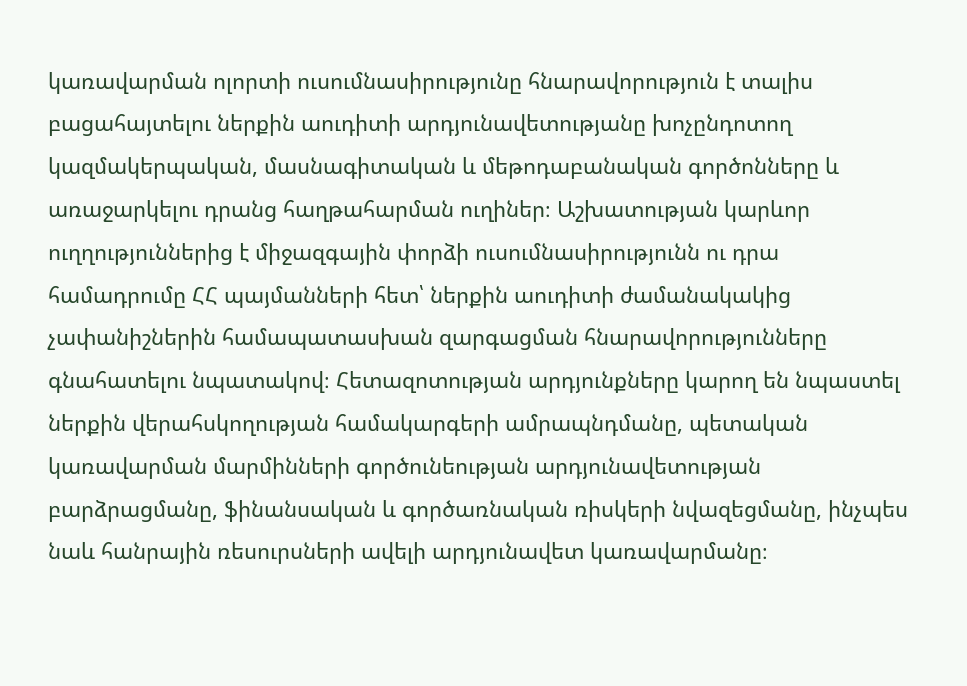կառավարման ոլորտի ուսումնասիրությունը հնարավորություն է տալիս բացահայտելու ներքին աուդիտի արդյունավետությանը խոչընդոտող կազմակերպական, մասնագիտական և մեթոդաբանական գործոնները և առաջարկելու դրանց հաղթահարման ուղիներ։ Աշխատության կարևոր ուղղություններից է միջազգային փորձի ուսումնասիրությունն ու դրա համադրումը ՀՀ պայմանների հետ՝ ներքին աուդիտի ժամանակակից չափանիշներին համապատասխան զարգացման հնարավորությունները գնահատելու նպատակով։ Հետազոտության արդյունքները կարող են նպաստել ներքին վերահսկողության համակարգերի ամրապնդմանը, պետական կառավարման մարմինների գործունեության արդյունավետության բարձրացմանը, ֆինանսական և գործառնական ռիսկերի նվազեցմանը, ինչպես նաև հանրային ռեսուրսների ավելի արդյունավետ կառավարմանը։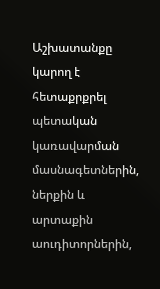Աշխատանքը կարող է հետաքրքրել պետական կառավարման մասնագետներին, ներքին և արտաքին աուդիտորներին,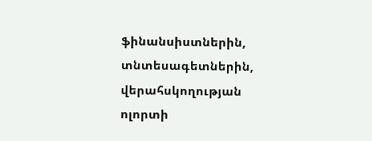ֆինանսիստներին, տնտեսագետներին, վերահսկողության ոլորտի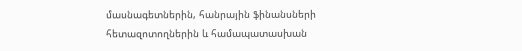մասնագետներին, հանրային ֆինանսների հետազոտողներին և համապատասխան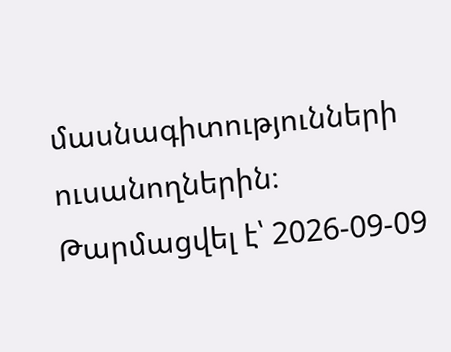մասնագիտությունների ուսանողներին։
Թարմացվել է՝ 2026-09-09